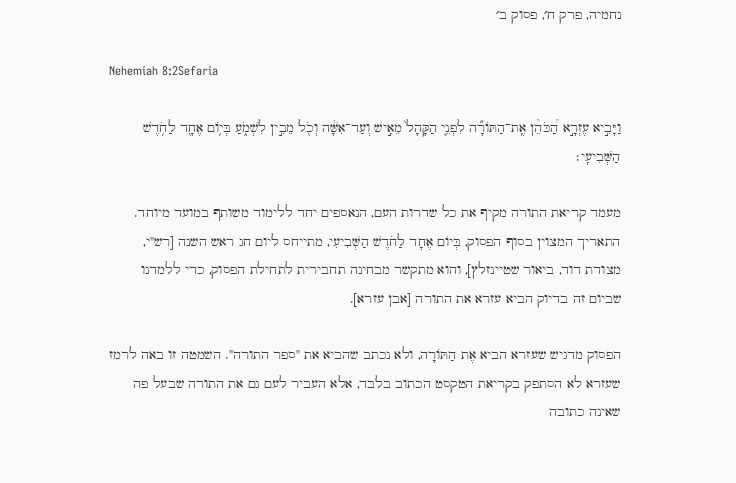נחמיה, פרק ח׳, פסוק ב׳

Nehemiah 8:2Sefaria

וַיָּבִ֣יא עֶזְרָ֣א הַ֠כֹּהֵ֠ן אֶֽת־הַתּוֹרָ֞ה לִפְנֵ֤י הַקָּהָל֙ מֵאִ֣ישׁ וְעַד־אִשָּׁ֔ה וְכֹ֖ל מֵבִ֣ין לִשְׁמֹ֑עַ בְּי֥וֹם אֶחָ֖ד לַחֹ֥דֶשׁ הַשְּׁבִיעִֽי׃

מעמד קריאת התורה מקיף את כל שדרות העם, הנאספים יחד ללימוד משותף במועד מיוחד. התאריך המצוין בסוף הפסוק, בְּיוֹם אֶחָד לַחֹדֶשׁ הַשְּׁבִיעִי, מתייחס ליום חג ראש השנה [רש"י, מצודת דוד, ביאור שטיינזלץ], והוא מתקשר מבחינה תחבירית לתחילת הפסוק, כדי ללמדנו שביום זה בדיוק הביא עזרא את התורה [אבן עזרא].

הפסוק מדגיש שעזרא הביא אֶת הַתּוֹרָה, ולא נכתב שהביא את "ספר התורה". השמטה זו באה לרמז שעזרא לא הסתפק בקריאת הטקסט הכתוב בלבד, אלא העביר לעם גם את התורה שבעל פה שאינה כתובה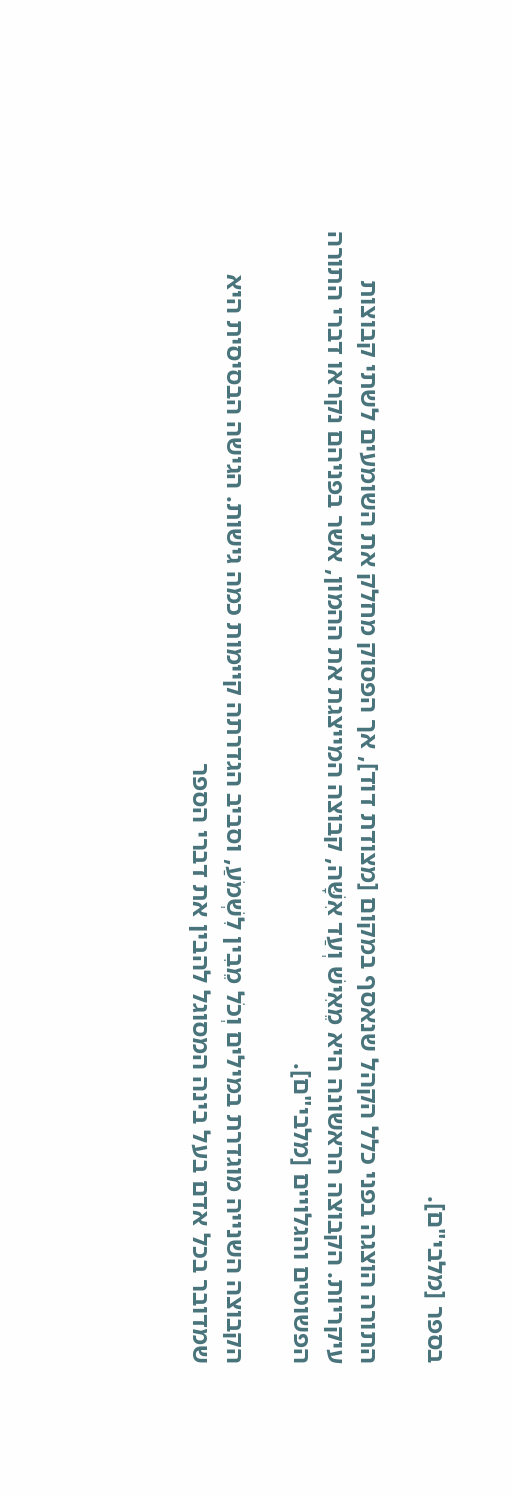בספר [מלבי"ם].

התורה הוצגה בפני כלל הקהל שנאסף במקום [מצודת דוד], אך הפסוק מחלק את השומעים לשתי קבוצות עיקריות. הקבוצה הראשונה היא מֵאִישׁ וְעַד אִשָּׁה, קבוצה המייצגת את ההמון, אשר בפניהם נקראו דברי התורה הפשוטים והגלויים [מלבי"ם].

הקבוצה השנייה מוגדרת במילים וְכֹל מֵבִין לִשְׁמֹעַ, וסביב הגדרתה קיימות כמה גישות. הגישה הבסיסית היא שמדובר בכל אדם בעל בינה המסוגל להבין את דברי הספר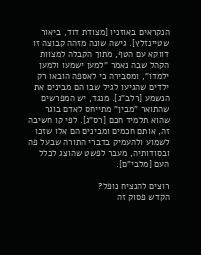הנקראים באוזניו [מצודת דוד, ביאור שטיינזלץ]. גישה שונה מזהה קבוצה זו דווקא עם הטף, מתוך הקבלה למצוות הקהל שבה נאמר "למען ישמעו ולמען ילמדו", ומסבירה כי לאספה הובאו רק ילדים שהגיעו לגיל שבו הם מבינים את הנשמע [רלב"ג]. מנגד, יש המפרשים שהתואר "מבין" מתייחס לאדם בוגר שהוא תלמיד חכם [רס"ג]. לפי קו חשיבה זה, אותם חכמים ומבינים הם אלו שזכו לשמוע ולהעמיק בדברי התורה שבעל פה ובסודותיה, מעבר לפשט שהוצג לכלל העם [מלבי"ם].

רוצים להנציח נופל?
הקדש פסוק זה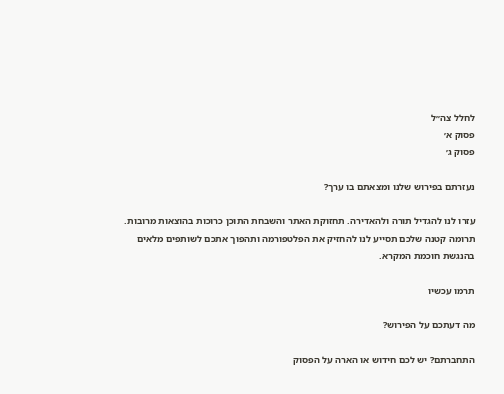לחלל צה״ל
פסוק א׳
פסוק ג׳

נעזרתם בפירוש שלנו ומצאתם בו ערך?

עזרו לנו להגדיל תורה ולהאדירה. תחזוקת האתר והשבחת התוכן כרוכות בהוצאות מרובות. תרומה קטנה שלכם תסייע לנו להחזיק את הפלטפורמה ותהפוך אתכם לשותפים מלאים בהנגשת חוכמת המקרא.

תרמו עכשיו

מה דעתכם על הפירוש?

התחברתם? יש לכם חידוש או הארה על הפסוק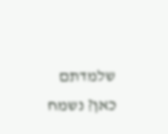שלמדתם כאן? נשמח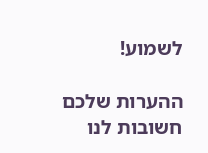לשמוע!

ההערות שלכם חשובות לנו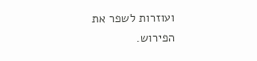ועוזרות לשפר את הפירוש.